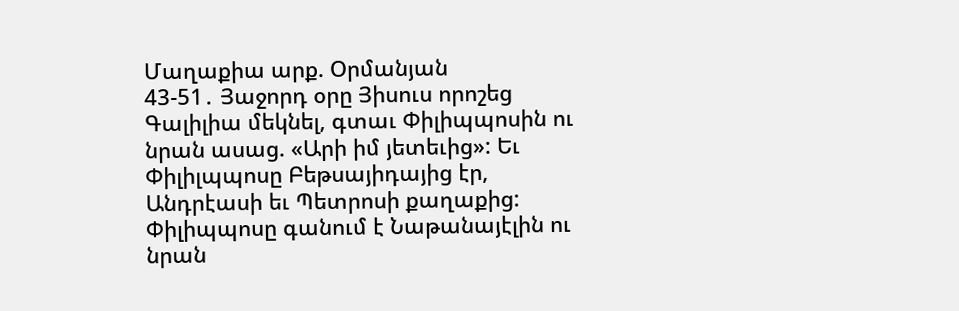Մաղաքիա արք. Օրմանյան
43-51․ Յաջորդ օրը Յիսուս որոշեց Գալիլիա մեկնել, գտաւ Փիլիպպոսին ու նրան ասաց. «Արի իմ յետեւից»: Եւ Փիլիլպպոսը Բեթսայիդայից էր, Անդրէասի եւ Պետրոսի քաղաքից: Փիլիպպոսը գանում է Նաթանայէլին ու նրան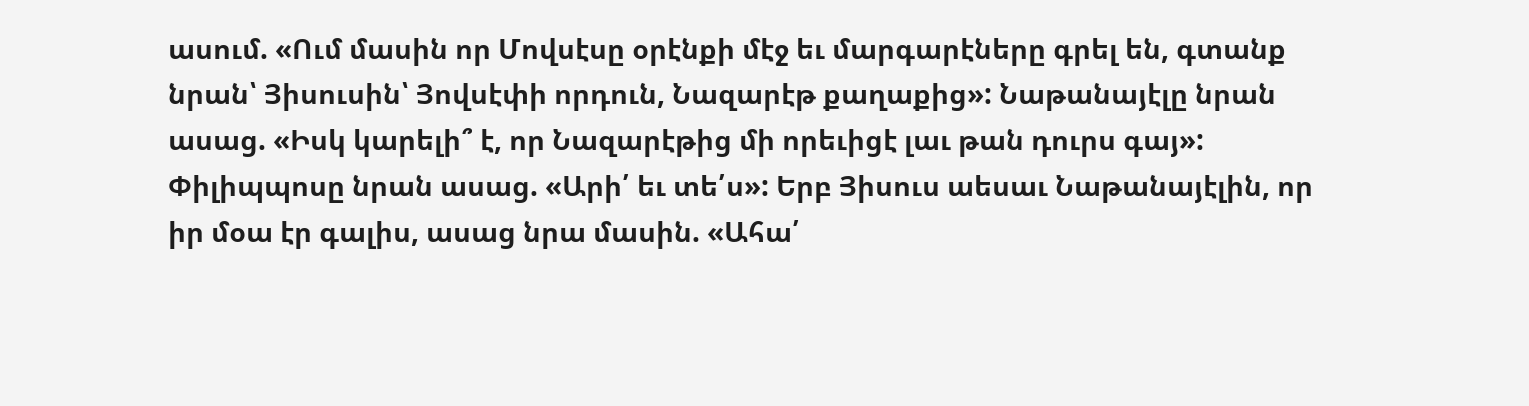ասում. «Ում մասին որ Մովսէսը օրէնքի մէջ եւ մարգարէները գրել են, գտանք նրան՝ Յիսուսին՝ Յովսէփի որդուն, Նազարէթ քաղաքից»: Նաթանայէլը նրան ասաց. «Իսկ կարելի՞ է, որ Նազարէթից մի որեւիցէ լաւ թան դուրս գայ»: Փիլիպպոսը նրան ասաց. «Արի՛ եւ տե՛ս»: Երբ Յիսուս աեսաւ Նաթանայէլին, որ իր մօա էր գալիս, ասաց նրա մասին. «Ահա՛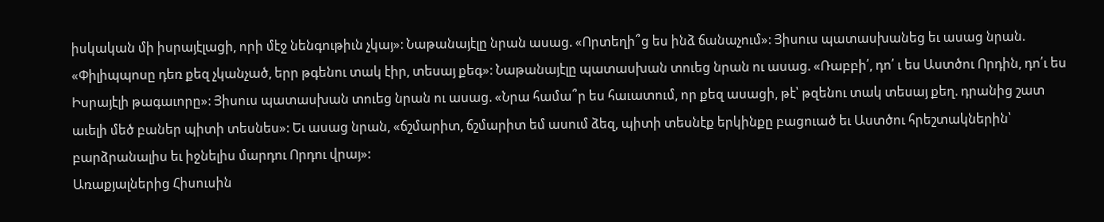իսկական մի իսրայէլացի, որի մէջ նենգութիւն չկայ»: Նաթանայէլը նրան ասաց. «Որտեղի՞ց ես ինձ ճանաչում»: Յիսուս պատասխանեց եւ ասաց նրան. «Փիլիպպոսը դեռ քեզ չկանչած, երր թգենու տակ էիր, տեսայ քեգ»: Նաթանայէլը պատասխան տուեց նրան ու ասաց. «Ռաբբի՛, դո՛ ւ ես Աստծու Որդին, դո՛ւ ես Իսրայէլի թագաւորը»: Յիսուս պատասխան տուեց նրան ու ասաց. «Նրա համա՞ր ես հաւատում, որ քեզ ասացի, թէ՝ թզենու տակ տեսայ քեղ. դրանից շատ աւելի մեծ բաներ պիտի տեսնես»: Եւ ասաց նրան, «ճշմարիտ, ճշմարիտ եմ ասում ձեզ, պիտի տեսնէք երկինքը բացուած եւ Աստծու հրեշտակներին՝ բարձրանալիս եւ իջնելիս մարդու Որդու վրայ»:
Առաքյալներից Հիսուսին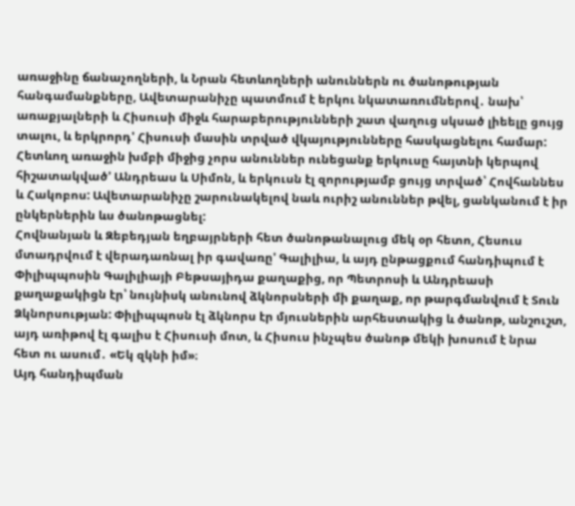առաջինը ճանաչողների, և Նրան հետևողների անուններն ու ծանոթության հանգամանքները, Ավետարանիչը պատմում է երկու նկատառումներով․ նախ՝ առաքյալների և Հիսուսի միջև հարաբերությունների շատ վաղուց սկսած լիեելը ցույց տալու, և երկրորդ' Հիսուսի մասին տրված վկայությունները հասկացնելու համար:
Հետևող առաջին խմբի միջից չորս անուններ ունեցանք երկուսը հայտնի կերպով հիշատակված' Անդրեաս և Սիմոն, և երկուսն էլ զորությամբ ցույց տրված՝ Հովհաննես և Հակոբոս: Ավետարանիչը շարունակելով նաև ուրիշ անուններ թվել, ցանկանում է իր ընկերներին ևս ծանոթացնել:
Հովնանյան և Զեբեդյան եղբայրների հետ ծանոթանալուց մեկ օր հետո, Հեսուս մտադրվում է վերադառնալ իր գավառը' Գալիլիա, և այդ ընթացքում հանդիպում է Փիլիպպոսին Գալիլիայի Բեթսայիդա քաղաքից, որ Պետրոսի և Անդրեասի քաղաքակիցն էր՝ նույնիսկ անունով ձկնորսների մի քաղաք, որ թարգմանվում է Տուն Ձկնորսության: Փիլիպպոսն էլ ձկնորս էր մյուսներին արհեստակից և ծանոթ, անշուշտ, այդ առիթով էլ գալիս է Հիսուսի մոտ, և Հիսուս ինչպես ծանոթ մեկի խոսում է նրա հետ ու ասում․ «Եկ զկնի իմ»։
Այդ հանդիպման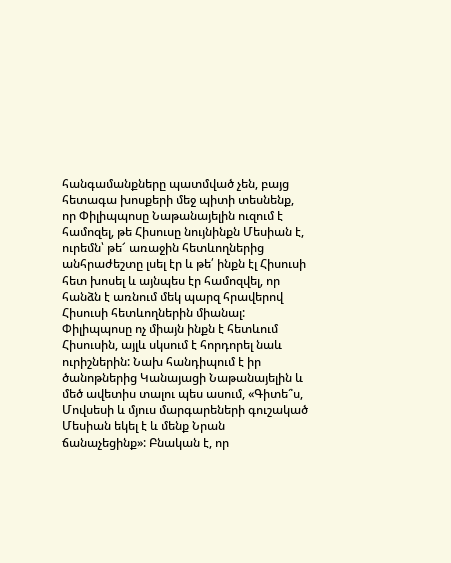հանգամանքները պատմված չեն, բայց հետագա խոսքերի մեջ պիտի տեսնենք, որ Փիլիպպոսը Նաթանայելին ուզում է համոզել, թե Հիսուսը նույնինքն Մեսիան է, ուրեմն՝ թե՜ առաջին հետևողներից անհրաժեշտը լսել էր և թե՛ ինքն էլ Հիսուսի հետ խոսել և այնպես էր համոզվել, որ հանձն է առնում մեկ պարզ հրավերով Հիսուսի հետևողներին միանալ:
Փիլիպպոսը ոչ միայն ինքն է հետևում Հիսուսին, այլև սկսում է հորդորել նաև ուրիշներին: Նախ հանդիպում է իր ծանոթներից Կանայացի Նաթանայելին և մեծ ավետիս տալու պես ասում, «Գիտե՞ս, Մովսեսի և մյուս մարգարեների գուշակած Մեսիան եկել է և մենք Նրան ճանաչեցինք»: Բնական է, որ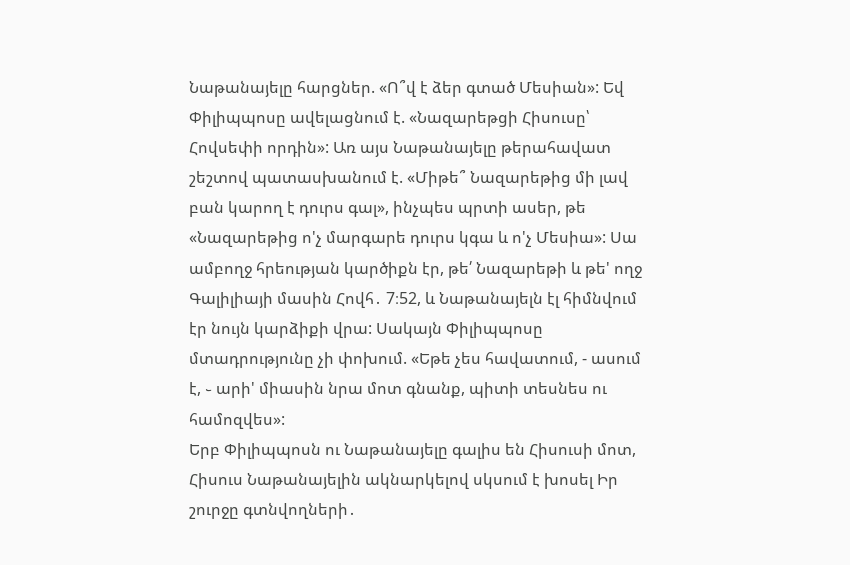Նաթանայելը հարցներ. «Ո՞վ է ձեր գտած Մեսիան»: Եվ Փիլիպպոսը ավելացնում է. «Նազարեթցի Հիսուսը՝ Հովսեփի որդին»: Առ այս Նաթանայելը թերահավատ շեշտով պատասխանում է. «Միթե՞ Նազարեթից մի լավ բան կարող է դուրս գալ», ինչպես պրտի ասեր, թե «Նազարեթից ո'չ մարգարե դուրս կգա և ո'չ Մեսիա»: Սա ամբողջ հրեության կարծիքն էր, թե՛ Նազարեթի և թե' ողջ Գալիլիայի մասին Հովհ․ 7։52, և Նաթանայելն էլ հիմնվում էր նույն կարձիքի վրա: Սակայն Փիլիպպոսը մտադրությունը չի փոխում. «Եթե չես հավատում, - ասում է, ֊ արի' միասին նրա մոտ գնանք, պիտի տեսնես ու համոզվես»:
Երբ Փիլիպպոսն ու Նաթանայելը գալիս են Հիսուսի մոտ, Հիսուս Նաթանայելին ակնարկելով սկսում է խոսել Իր շուրջը գտնվողների․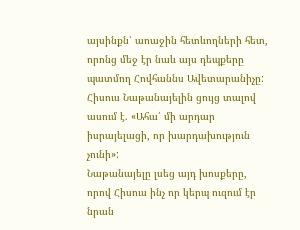այսինքն՝ աոաջին հետևողների հետ, որոնց մեջ էր նաև այս դեպքերը պատմող Հովհաննս Ավետարանիչը: Հիսուս Նաթանայելին ցույց տալով ասում է. «Ահա՛ մի արդար իսրայելացի, որ խարդախություն չունի»:
Նաթանայելը լսեց այդ խոսքերը, որով Հիսուս ինչ որ կերպ ուզում էր նրան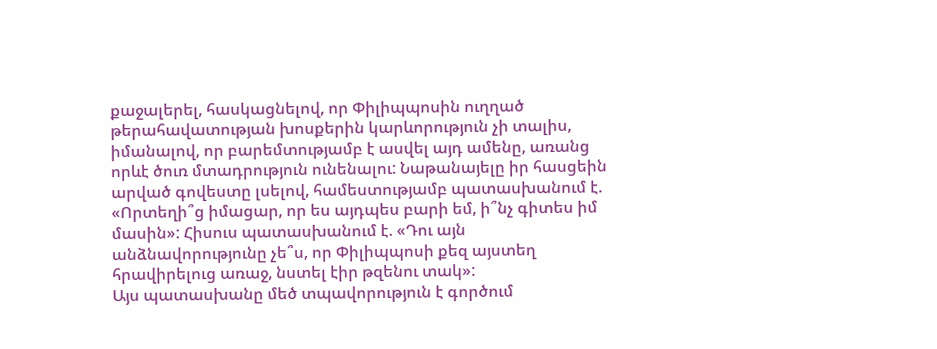քաջալերել, հասկացնելով, որ Փիլիպպոսին ուղղած թերահավատության խոսքերին կարևորություն չի տալիս, իմանալով, որ բարեմտությամբ է ասվել այդ ամենը, առանց որևէ ծուռ մտադրություն ունենալու: Նաթանայելը իր հասցեին արված գովեստը լսելով, համեստությամբ պատասխանում է. «Որտեղի՞ց իմացար, որ ես այդպես բարի եմ, ի՞նչ գիտես իմ մասին»: Հիսուս պատասխանում է. «Դու այն անձնավորությունը չե՞ս, որ Փիլիպպոսի քեզ այստեղ հրավիրելուց առաջ, նստել էիր թզենու տակ»:
Այս պատասխանը մեծ տպավորություն է գործում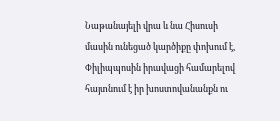Նաթանայելի վրա և նա Հիսուսի մասին ունեցած կարծիքը փոխում է, Փիլիպպոսին իրավացի համարելով հայտնում է իր խոստովանանքն ու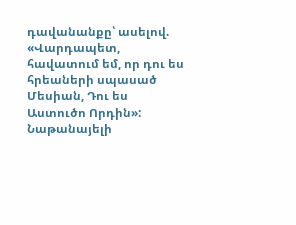դավանանքը՝ ասելով. «Վարդապետ, հավատում եմ, որ դու ես հրեաների սպասած Մեսիան, Դու ես Աստուծո Որդին»: Նաթանայելի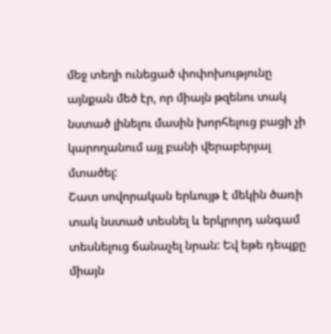մեջ տեղի ունեցած փոփոխությունը այնքան մեծ էր, որ միայն թզենու տակ նստած լինելու մասին խորհելուց բացի չի կարողանում այլ բանի վերաբերյալ մտածել:
Շատ սովորական երևույթ է մեկին ծառի տակ նստած տեսնել և երկրորդ անգամ տեսնելուց ճանաչել նրան: Եվ եթե դեպքը միայն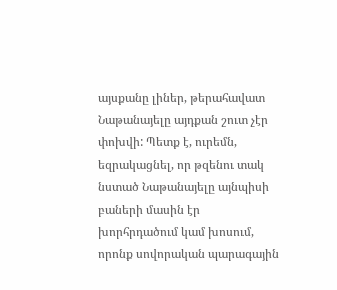այսքանը լիներ, թերահավատ Նաթանայելը այդքան շուտ չէր փոխվի: Պետք է, ուրեմն, եզրակացնել, որ թզենու տակ նստած Նաթանայելը այնպիսի բաների մասին էր խորհրդածում կամ խոսում, որոնք սովորական պարագային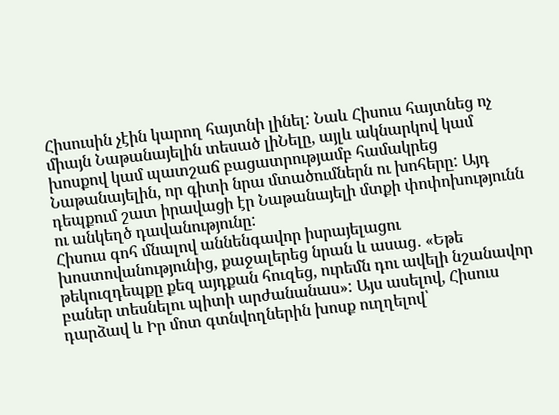Հիսուսին չէին կարող հայտնի լինել: Նաև Հիսուս հայտնեց ոչ միայն Նաթանայելին տեսած լիՆելը, այլև ակնարկով կամ խոսքով կամ պատշաճ բացատրությամբ համակրեց Նաթանայելին, որ գիտի նրա մտածումներն ու խոհերը: Այդ դեպքում շատ իրավացի էր Նաթանայելի մտքի փոփոխությունն ու անկեղծ դավանությունը:
Հիսուս գոհ մնալով աննենգավոր իսրայելացու խոստովանությունից, քաջալերեց նրան և ասաց․ «Եթե թեկուզդեպքը քեզ այդքան հուզեց, ուրեմն դու ավելի նշանավոր բաներ տեսնելու պիտի արժանանաս»: Այս ասելով, Հիսուս դարձավ և Իր մոտ գտնվողներին խոսք ուղղելով՝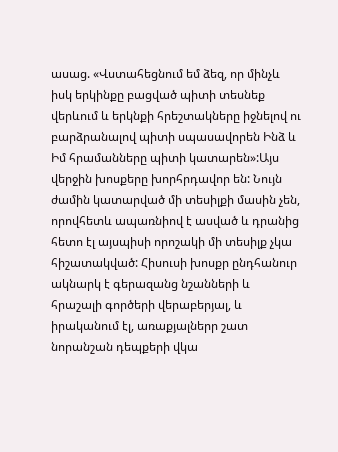ասաց. «Վստահեցնում եմ ձեզ, որ մինչև իսկ երկինքը բացված պիտի տեսնեք վերևում և երկնքի հրեշտակները իջնելով ու բարձրանալով պիտի սպասավորեն Ինձ և Իմ հրամանները պիտի կատարեն»:Այս վերջին խոսքերը խորհրդավոր են: Նույն ժամին կատարված մի տեսիլքի մասին չեն, որովհետև ապառնիով է ասված և դրանից հետո էլ այսպիսի որոշակի մի տեսիլք չկա հիշատակված: Հիսուսի խոսքր ընդհանուր ակնարկ է գերազանց նշանների և հրաշալի գործերի վերաբերյալ, և իրականում էլ, առաքյալներր շատ նորանշան դեպքերի վկա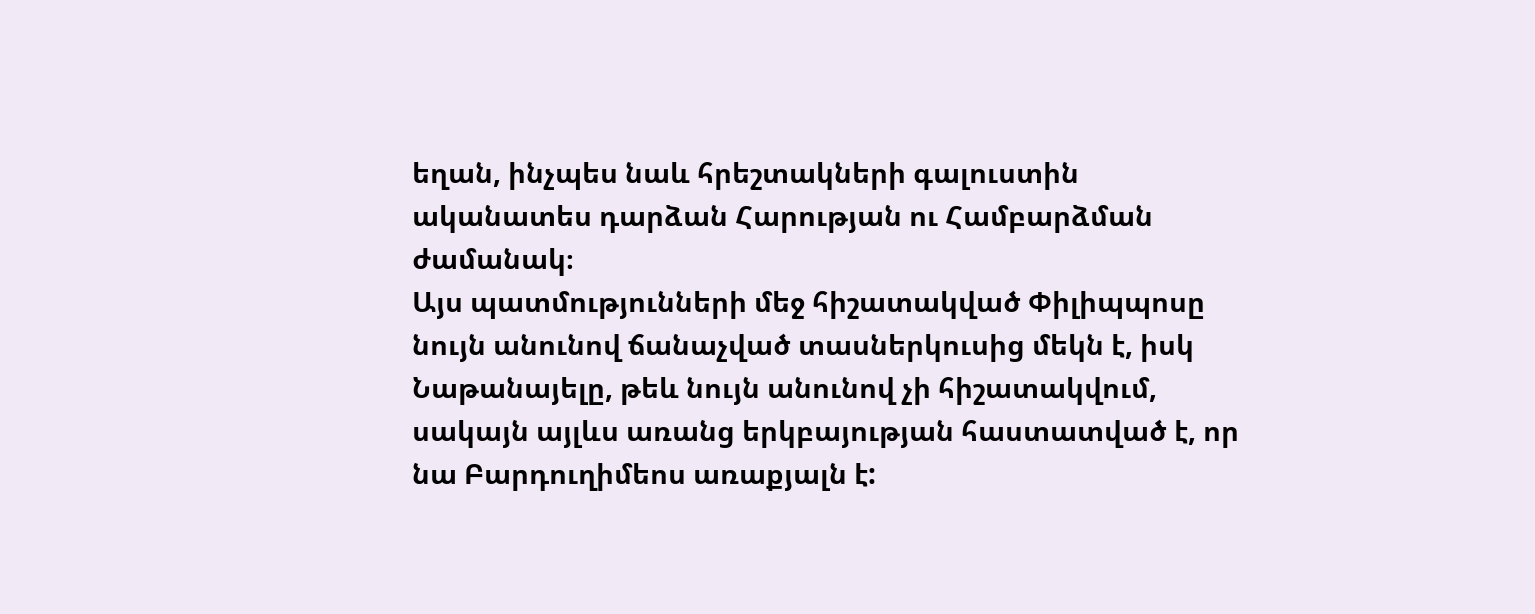եղան, ինչպես նաև հրեշտակների գալուստին ականատես դարձան Հարության ու Համբարձման ժամանակ։
Այս պատմությունների մեջ հիշատակված Փիլիպպոսը նույն անունով ճանաչված տասներկուսից մեկն է, իսկ Նաթանայելը, թեև նույն անունով չի հիշատակվում, սակայն այլևս առանց երկբայության հաստատված է, որ նա Բարդուղիմեոս առաքյալն է: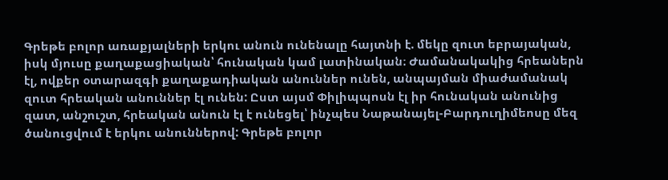Գրեթե բոլոր առաքյալների երկու անուն ունենալը հայտնի է. մեկը զուտ եբրայական, իսկ մյուսը քաղաքացիական՝ հունական կամ լատինական։ Ժամանակակից հրեաներն էլ, ովքեր օտարազգի քաղաքադիական անուններ ունեն, անպայման միաժամանակ զուտ հրեական անուններ էլ ունեն: Ըստ այսմ Փիլիպպոսն էլ իր հունական անունից զատ, անշուշտ, հրեական անուն էլ է ունեցել՝ ինչպես Նաթանայել-Բարդուղիմեոսը մեզ ծանուցվում է երկու անուններով: Գրեթե բոլոր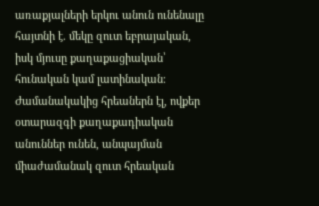առաքյալների երկու անուն ունենալը հայտնի է. մեկը զուտ եբրայական, իսկ մյուսը քաղաքացիական՝ հունական կամ լատինական։ Ժամանակակից հրեաներն էլ, ովքեր օտարազգի քաղաքադիական անուններ ունեն, անպայման միաժամանակ զուտ հրեական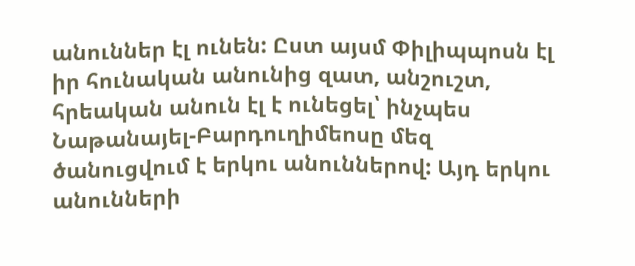անուններ էլ ունեն: Ըստ այսմ Փիլիպպոսն էլ իր հունական անունից զատ, անշուշտ, հրեական անուն էլ է ունեցել՝ ինչպես Նաթանայել-Բարդուղիմեոսը մեզ ծանուցվում է երկու անուններով: Այդ երկու անունների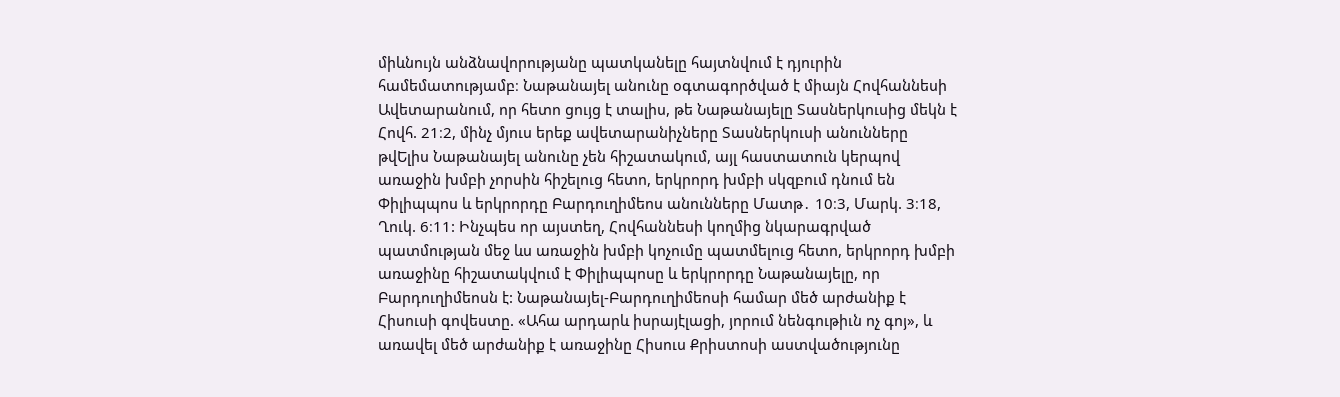միևնույն անձնավորությանը պատկանելը հայտնվում է դյուրին համեմատությամբ։ Նաթանայել անունը օգտագործված է միայն Հովհաննեսի Ավետարանում, որ հետո ցույց է տալիս, թե Նաթանայելը Տասներկուսից մեկն է Հովհ. 21։2, մինչ մյուս երեք ավետարանիչները Տասներկուսի անունները թվԵլիս Նաթանայել անունը չեն հիշատակում, այլ հաստատուն կերպով առաջին խմբի չորսին հիշելուց հետո, երկրորդ խմբի սկզբում դնում են Փիլիպպոս և երկրորդը Բարդուղիմեոս անունները Մատթ․ 10։3, Մարկ. 3։18, Ղուկ. 6։11: Ինչպես որ այստեղ, Հովհաննեսի կողմից նկարագրված պատմության մեջ ևս առաջին խմբի կոչումը պատմելուց հետո, երկրորդ խմբի առաջինը հիշատակվում է Փիլիպպոսը և երկրորդը Նաթանայելը, որ Բարդուղիմեոսն է: Նաթանայել-Բարդուղիմեոսի համար մեծ արժանիք է Հիսուսի գովեստը. «Ահա արդարև իսրայէլացի, յորում նենգութիւն ոչ գոյ», և առավել մեծ արժանիք է առաջինը Հիսուս Քրիստոսի աստվածությունը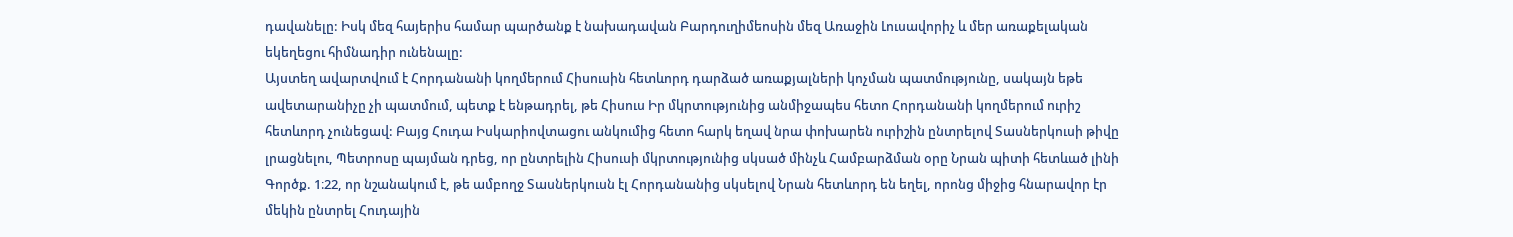դավանելը: Իսկ մեզ հայերիս համար պարծանք է նախադավան Բարդուղիմեոսին մեզ Առաջին Լուսավորիչ և մեր առաքելական եկեղեցու հիմնադիր ունենալը:
Այստեղ ավարտվում է Հորդանանի կողմերում Հիսուսին հետևորդ դարձած առաքյալների կոչման պատմությունը, սակայն եթե ավետարանիչը չի պատմում, պետք է ենթադրել, թե Հիսուս Իր մկրտությունից անմիջապես հետո Հորդանանի կողմերում ուրիշ հետևորդ չունեցավ: Բայց Հուդա Իսկարիովտացու անկումից հետո հարկ եղավ նրա փոխարեն ուրիշին ընտրելով Տասներկուսի թիվը լրացնելու, Պետրոսը պայման դրեց, որ ընտրելին Հիսուսի մկրտությունից սկսած մինչև Համբարձման օրը Նրան պիտի հետևած լինի Գործք. 1։22, որ նշանակում է, թե ամբողջ Տասներկուսն էլ Հորդանանից սկսելով Նրան հետևորդ են եղել, որոնց միջից հնարավոր էր մեկին ընտրել Հուդային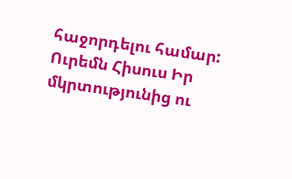հաջորդելու համար: Ուրեմն Հիսուս Իր մկրտությունից ու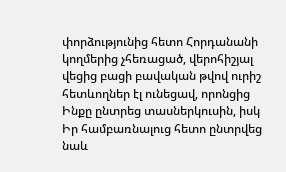փորձությունից հետո Հորդանանի կողմերից չհեռացած, վերոհիշյալ վեցից բացի բավական թվով ուրիշ հետևողներ էլ ունեցավ, որոնցից Ինքը ընտրեց տասներկուսին, իսկ Իր համբառնալուց հետո ընտրվեց նաև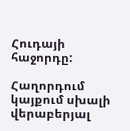Հուդայի հաջորդը:

Հաղորդում կայքում սխալի վերաբերյալ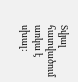Տվյալ հատվածում առկա է սխալ: